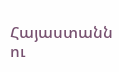Հայաստանն ու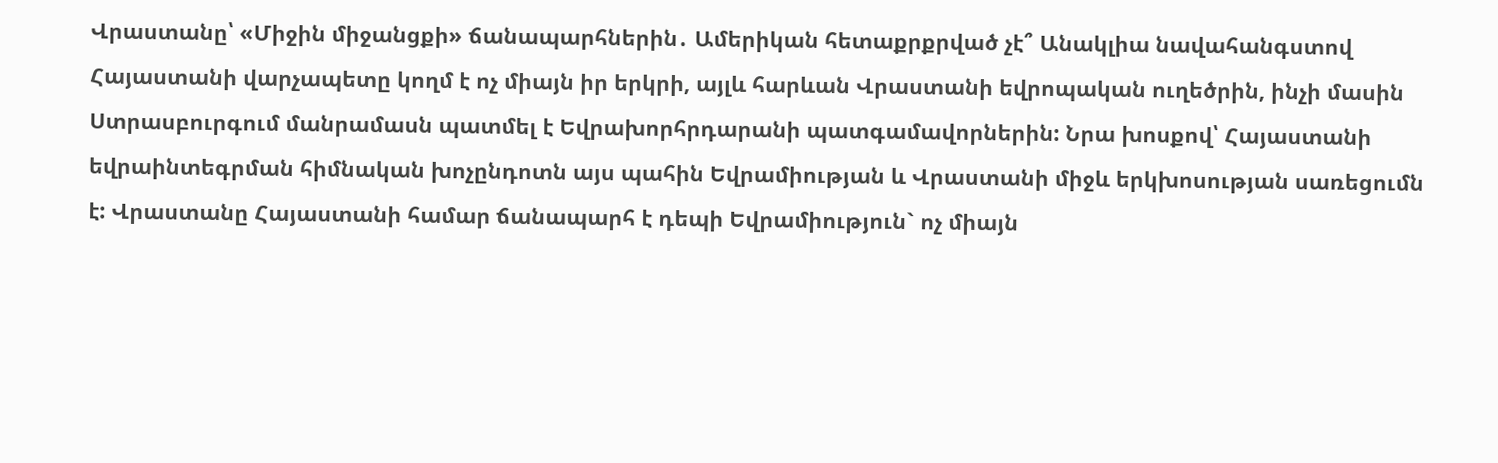Վրաստանը՝ «Միջին միջանցքի» ճանապարհներին․ Ամերիկան հետաքրքրված չէ՞ Անակլիա նավահանգստով
Հայաստանի վարչապետը կողմ է ոչ միայն իր երկրի, այլև հարևան Վրաստանի եվրոպական ուղեծրին, ինչի մասին Ստրասբուրգում մանրամասն պատմել է Եվրախորհրդարանի պատգամավորներին: Նրա խոսքով՝ Հայաստանի եվրաինտեգրման հիմնական խոչընդոտն այս պահին Եվրամիության և Վրաստանի միջև երկխոսության սառեցումն է: Վրաստանը Հայաստանի համար ճանապարհ է դեպի Եվրամիություն` ոչ միայն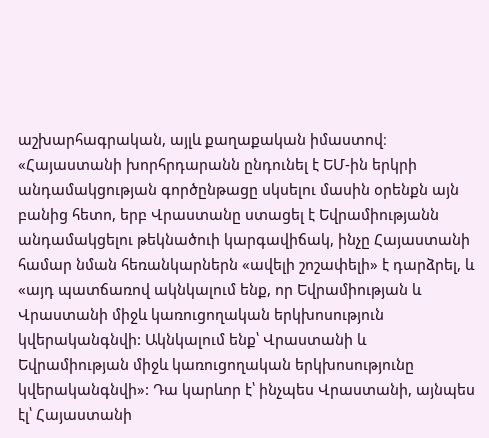աշխարհագրական, այլև քաղաքական իմաստով։
«Հայաստանի խորհրդարանն ընդունել է ԵՄ-ին երկրի անդամակցության գործընթացը սկսելու մասին օրենքն այն բանից հետո, երբ Վրաստանը ստացել է Եվրամիությանն անդամակցելու թեկնածուի կարգավիճակ, ինչը Հայաստանի համար նման հեռանկարներն «ավելի շոշափելի» է դարձրել, և «այդ պատճառով ակնկալում ենք, որ Եվրամիության և Վրաստանի միջև կառուցողական երկխոսություն կվերականգնվի: Ակնկալում ենք՝ Վրաստանի և Եվրամիության միջև կառուցողական երկխոսությունը կվերականգնվի»: Դա կարևոր է՝ ինչպես Վրաստանի, այնպես էլ՝ Հայաստանի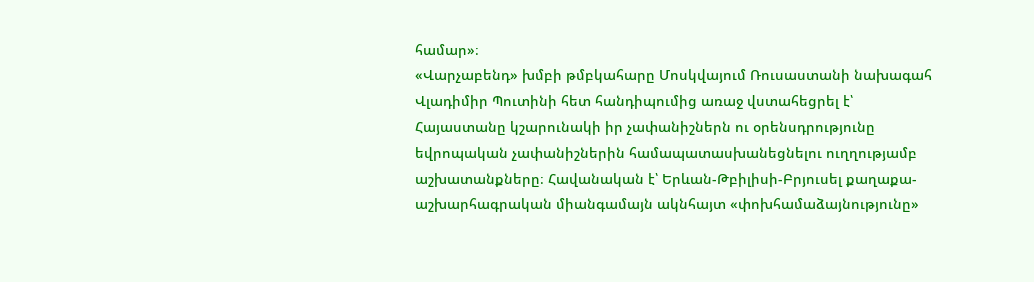համար»։
«Վարչաբենդ» խմբի թմբկահարը Մոսկվայում Ռուսաստանի նախագահ Վլադիմիր Պուտինի հետ հանդիպումից առաջ վստահեցրել է՝ Հայաստանը կշարունակի իր չափանիշներն ու օրենսդրությունը եվրոպական չափանիշներին համապատասխանեցնելու ուղղությամբ աշխատանքները։ Հավանական է՝ Երևան-Թբիլիսի-Բրյուսել քաղաքա-աշխարհագրական միանգամայն ակնհայտ «փոխհամաձայնությունը»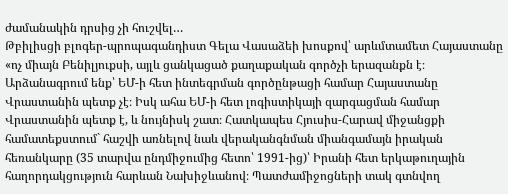ժամանակին դրսից չի հուշվել…
Թբիլիսցի բլոգեր-պրոպագանդիստ Գելա Վասաձեի խոսքով՝ արևմտամետ Հայաստանը «ոչ միայն Բենիլյուքսի, այլև ցանկացած քաղաքական գործչի երազանքն է։ Արձանագրում ենք՝ ԵՄ-ի հետ ինտեգրման գործընթացի համար Հայաստանը Վրաստանին պետք չէ։ Իսկ ահա ԵՄ-ի հետ լոգիստիկայի զարգացման համար Վրաստանին պետք է, և նույնիսկ շատ։ Հատկապես Հյուսիս-Հարավ միջանցքի համատեքստում` հաշվի առնելով նաև վերականգնման միանգամայն իրական հեռանկարը (35 տարվա ընդմիջումից հետո՝ 1991-ից)՝ Իրանի հետ երկաթուղային հաղորդակցություն հարևան Նախիջևանով։ Պատժամիջոցների տակ գտնվող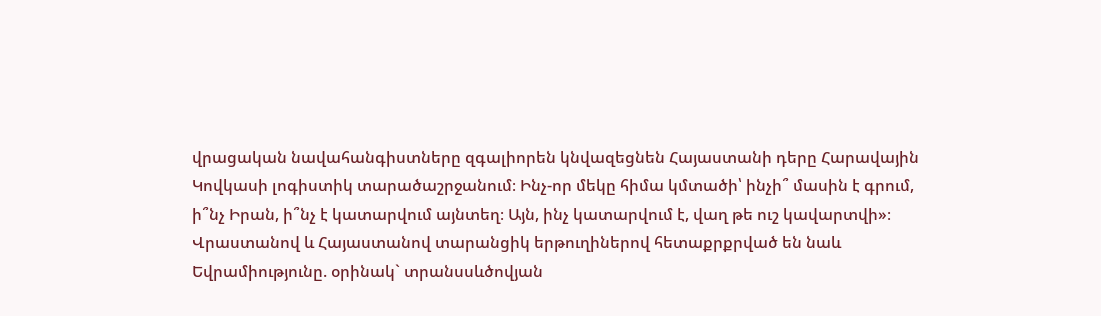վրացական նավահանգիստները զգալիորեն կնվազեցնեն Հայաստանի դերը Հարավային Կովկասի լոգիստիկ տարածաշրջանում։ Ինչ-որ մեկը հիմա կմտածի՝ ինչի՞ մասին է գրում, ի՞նչ Իրան, ի՞նչ է կատարվում այնտեղ։ Այն, ինչ կատարվում է, վաղ թե ուշ կավարտվի»։
Վրաստանով և Հայաստանով տարանցիկ երթուղիներով հետաքրքրված են նաև Եվրամիությունը. օրինակ` տրանսսևծովյան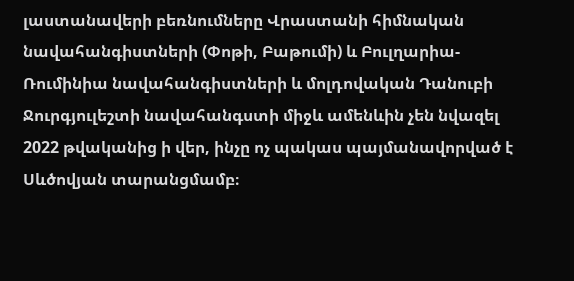լաստանավերի բեռնումները Վրաստանի հիմնական նավահանգիստների (Փոթի, Բաթումի) և Բուլղարիա-Ռումինիա նավահանգիստների և մոլդովական Դանուբի Ջուրգյուլեշտի նավահանգստի միջև ամենևին չեն նվազել 2022 թվականից ի վեր, ինչը ոչ պակաս պայմանավորված է Սևծովյան տարանցմամբ։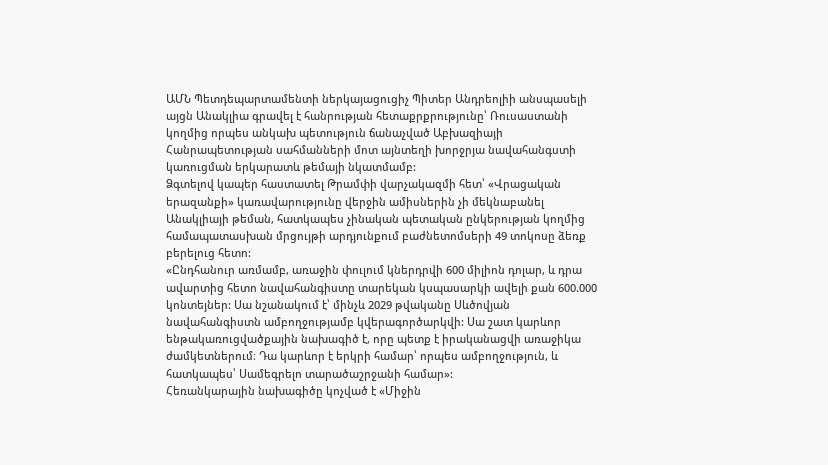ԱՄՆ Պետդեպարտամենտի ներկայացուցիչ Պիտեր Անդրեոլիի անսպասելի այցն Անակլիա գրավել է հանրության հետաքրքրությունը՝ Ռուսաստանի կողմից որպես անկախ պետություն ճանաչված Աբխազիայի Հանրապետության սահմանների մոտ այնտեղի խորջրյա նավահանգստի կառուցման երկարատև թեմայի նկատմամբ:
Ձգտելով կապեր հաստատել Թրամփի վարչակազմի հետ՝ «Վրացական երազանքի» կառավարությունը վերջին ամիսներին չի մեկնաբանել Անակլիայի թեման, հատկապես չինական պետական ընկերության կողմից համապատասխան մրցույթի արդյունքում բաժնետոմսերի 49 տոկոսը ձեռք բերելուց հետո:
«Ընդհանուր առմամբ, առաջին փուլում կներդրվի 600 միլիոն դոլար, և դրա ավարտից հետո նավահանգիստը տարեկան կսպասարկի ավելի քան 600.000 կոնտեյներ: Սա նշանակում է՝ մինչև 2029 թվականը Սևծովյան նավահանգիստն ամբողջությամբ կվերագործարկվի: Սա շատ կարևոր ենթակառուցվածքային նախագիծ է, որը պետք է իրականացվի առաջիկա ժամկետներում։ Դա կարևոր է երկրի համար՝ որպես ամբողջություն, և հատկապես՝ Սամեգրելո տարածաշրջանի համար»:
Հեռանկարային նախագիծը կոչված է «Միջին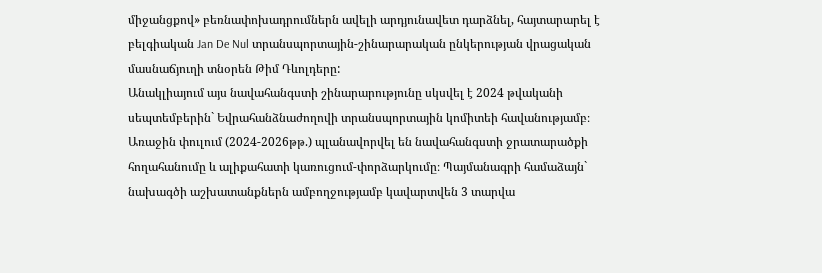միջանցքով» բեռնափոխադրումներն ավելի արդյունավետ դարձնել, հայտարարել է բելգիական Jan De Nul տրանսպորտային-շինարարական ընկերության վրացական մասնաճյուղի տնօրեն Թիմ Դևոլդերը:
Անակլիայում այս նավահանգստի շինարարությունը սկսվել է 2024 թվականի սեպտեմբերին` Եվրահանձնաժողովի տրանսպորտային կոմիտեի հավանությամբ։ Առաջին փուլում (2024-2026թթ.) պլանավորվել են նավահանգստի ջրատարածքի հողահանումը և ալիքահատի կառուցում-փորձարկումը։ Պայմանագրի համաձայն` նախագծի աշխատանքներն ամբողջությամբ կավարտվեն 3 տարվա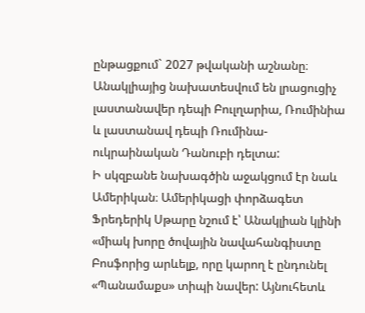ընթացքում` 2027 թվականի աշնանը։ Անակլիայից նախատեսվում են լրացուցիչ լաստանավեր դեպի Բուլղարիա, Ռումինիա և լաստանավ դեպի Ռումինա-ուկրաինական Դանուբի դելտա:
Ի սկզբանե նախագծին աջակցում էր նաև Ամերիկան։ Ամերիկացի փորձագետ Ֆրեդերիկ Սթարը նշում է՝ Անակլիան կլինի «միակ խորը ծովային նավահանգիստը Բոսֆորից արևելք, որը կարող է ընդունել «Պանամաքս» տիպի նավեր: Այնուհետև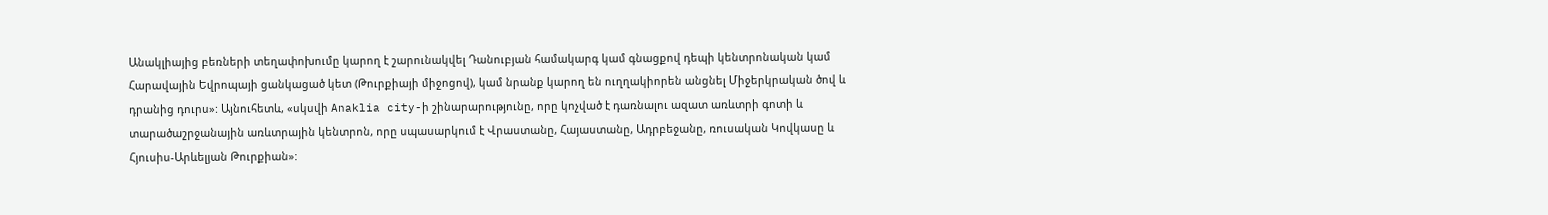Անակլիայից բեռների տեղափոխումը կարող է շարունակվել Դանուբյան համակարգ կամ գնացքով դեպի կենտրոնական կամ Հարավային Եվրոպայի ցանկացած կետ (Թուրքիայի միջոցով), կամ նրանք կարող են ուղղակիորեն անցնել Միջերկրական ծով և դրանից դուրս»: Այնուհետև, «սկսվի Anaklia city-ի շինարարությունը, որը կոչված է դառնալու ազատ առևտրի գոտի և տարածաշրջանային առևտրային կենտրոն, որը սպասարկում է Վրաստանը, Հայաստանը, Ադրբեջանը, ռուսական Կովկասը և Հյուսիս-Արևելյան Թուրքիան»: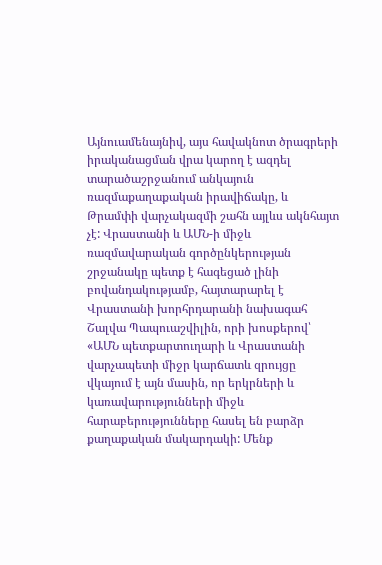Այնուամենայնիվ, այս հավակնոտ ծրագրերի իրականացման վրա կարող է ազդել տարածաշրջանում անկայուն ռազմաքաղաքական իրավիճակը, և Թրամփի վարչակազմի շահն այլևս ակնհայտ չէ: Վրաստանի և ԱՄՆ-ի միջև ռազմավարական գործընկերության շրջանակը պետք է հագեցած լինի բովանդակությամբ, հայտարարել է Վրաստանի խորհրդարանի նախագահ Շալվա Պապուաշվիլին, որի խոսքերով՝ «ԱՄՆ պետքարտուղարի և Վրաստանի վարչապետի միջր կարճատև զրույցը վկայում է այն մասին, որ երկրների և կառավարությունների միջև հարաբերությունները հասել են բարձր քաղաքական մակարդակի: Մենք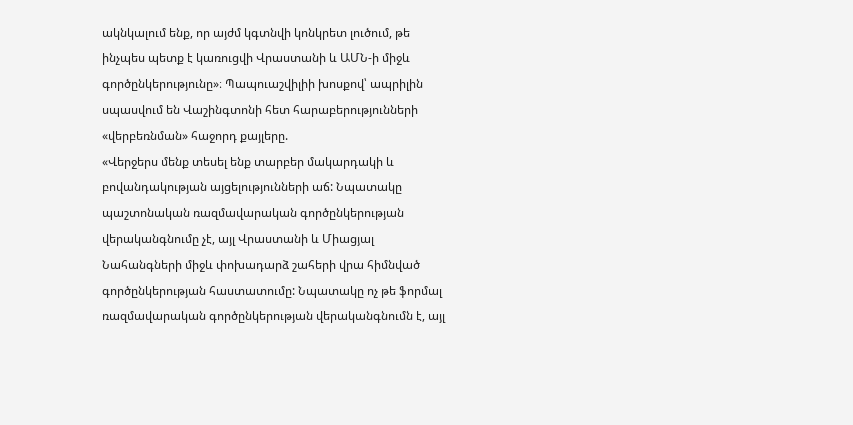ակնկալում ենք, որ այժմ կգտնվի կոնկրետ լուծում, թե ինչպես պետք է կառուցվի Վրաստանի և ԱՄՆ-ի միջև գործընկերությունը»։ Պապուաշվիլիի խոսքով՝ ապրիլին սպասվում են Վաշինգտոնի հետ հարաբերությունների «վերբեռնման» հաջորդ քայլերը.
«Վերջերս մենք տեսել ենք տարբեր մակարդակի և բովանդակության այցելությունների աճ: Նպատակը պաշտոնական ռազմավարական գործընկերության վերականգնումը չէ, այլ Վրաստանի և Միացյալ Նահանգների միջև փոխադարձ շահերի վրա հիմնված գործընկերության հաստատումը: Նպատակը ոչ թե ֆորմալ ռազմավարական գործընկերության վերականգնումն է, այլ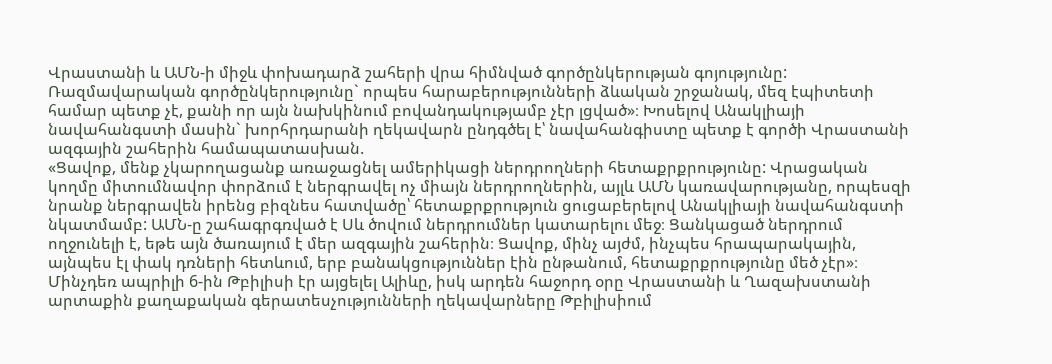Վրաստանի և ԱՄՆ-ի միջև փոխադարձ շահերի վրա հիմնված գործընկերության գոյությունը: Ռազմավարական գործընկերությունը` որպես հարաբերությունների ձևական շրջանակ, մեզ էպիտետի համար պետք չէ, քանի որ այն նախկինում բովանդակությամբ չէր լցված»։ Խոսելով Անակլիայի նավահանգստի մասին` խորհրդարանի ղեկավարն ընդգծել է՝ նավահանգիստը պետք է գործի Վրաստանի ազգային շահերին համապատասխան.
«Ցավոք, մենք չկարողացանք առաջացնել ամերիկացի ներդրողների հետաքրքրությունը: Վրացական կողմը միտումնավոր փորձում է ներգրավել ոչ միայն ներդրողներին, այլև ԱՄՆ կառավարությանը, որպեսզի նրանք ներգրավեն իրենց բիզնես հատվածը՝ հետաքրքրություն ցուցաբերելով Անակլիայի նավահանգստի նկատմամբ: ԱՄՆ-ը շահագրգռված է Սև ծովում ներդրումներ կատարելու մեջ։ Ցանկացած ներդրում ողջունելի է, եթե այն ծառայում է մեր ազգային շահերին։ Ցավոք, մինչ այժմ, ինչպես հրապարակային, այնպես էլ փակ դռների հետևում, երբ բանակցություններ էին ընթանում, հետաքրքրությունը մեծ չէր»։
Մինչդեռ ապրիլի 6-ին Թբիլիսի էր այցելել Ալիևը, իսկ արդեն հաջորդ օրը Վրաստանի և Ղազախստանի արտաքին քաղաքական գերատեսչությունների ղեկավարները Թբիլիսիում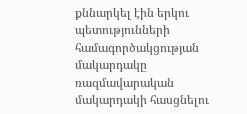քննարկել էին երկու պետությունների համագործակցության մակարդակը ռազմավարական մակարդակի հասցնելու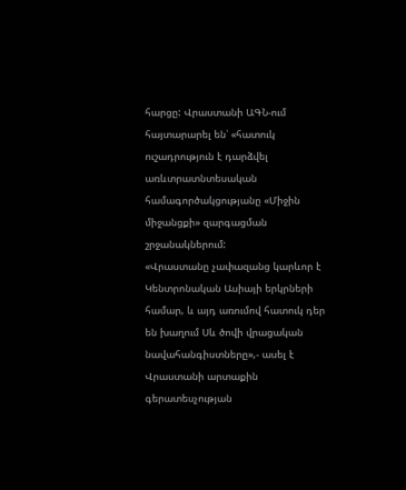հարցը: Վրաստանի ԱԳՆ-ում հայտարարել են՝ «հատուկ ուշադրություն է դարձվել առևտրատնտեսական համագործակցությանը «Միջին միջանցքի» զարգացման շրջանակներում:
«Վրաստանը չափազանց կարևոր է Կենտրոնական Ասիայի երկրների համար, և այդ առումով հատուկ դեր են խաղում Սև ծովի վրացական նավահանգիստները»,- ասել է Վրաստանի արտաքին գերատեսչության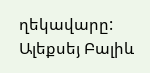ղեկավարը:
Ալեքսեյ Բալիև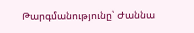Թարգմանությունը՝ Ժաննա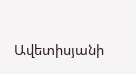Ավետիսյանի